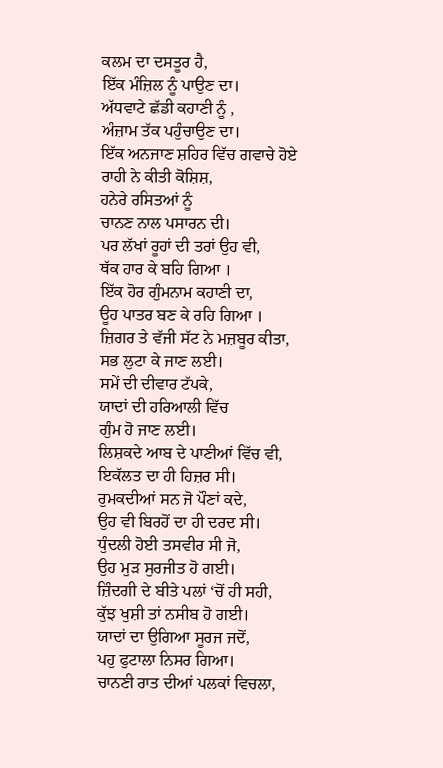ਕਲਮ ਦਾ ਦਸਤੂਰ ਹੈ,
ਇੱਕ ਮੰਜ਼ਿਲ ਨੂੰ ਪਾਉਣ ਦਾ।
ਅੱਧਵਾਟੇ ਛੱਡੀ ਕਹਾਣੀ ਨੂੰ ,
ਅੰਜ਼ਾਮ ਤੱਕ ਪਹੁੰਚਾਉਣ ਦਾ।
ਇੱਕ ਅਨਜਾਣ ਸ਼ਹਿਰ ਵਿੱਚ ਗਵਾਚੇ ਹੋਏ
ਰਾਹੀ ਨੇ ਕੀਤੀ ਕੋਸ਼ਿਸ਼,
ਹਨੇਰੇ ਰਸਿਤਆਂ ਨੂੰ
ਚਾਨਣ ਨਾਲ ਪਸਾਰਨ ਦੀ।
ਪਰ ਲੱਖਾਂ ਰੂਹਾਂ ਦੀ ਤਰਾਂ ਉਹ ਵੀ,
ਥੱਕ ਹਾਰ ਕੇ ਬਹਿ ਗਿਆ ।
ਇੱਕ ਹੋਰ ਗੁੰਮਨਾਮ ਕਹਾਣੀ ਦਾ,
ਊਹ ਪਾਤਰ ਬਣ ਕੇ ਰਹਿ ਗਿਆ ।
ਜ਼ਿਗਰ ਤੇ ਵੱਜੀ ਸੱਟ ਨੇ ਮਜ਼ਬੂਰ ਕੀਤਾ,
ਸਭ ਲੁਟਾ ਕੇ ਜਾਣ ਲਈ।
ਸਮੇਂ ਦੀ ਦੀਵਾਰ ਟੱਪਕੇ,
ਯਾਦਾਂ ਦੀ ਹਰਿਆਲੀ ਵਿੱਚ
ਗੁੰਮ ਹੋ ਜਾਣ ਲਈ।
ਲਿਸ਼ਕਦੇ ਆਬ ਦੇ ਪਾਣੀਆਂ ਵਿੱਚ ਵੀ,
ਇਕੱਲਤ ਦਾ ਹੀ ਹਿਜ਼ਰ ਸੀ।
ਰੁਮਕਦੀਆਂ ਸਨ ਜੋ ਪੌਣਾਂ ਕਦੇ,
ਉਹ ਵੀ ਬਿਰਹੋਂ ਦਾ ਹੀ ਦਰਦ ਸੀ।
ਧੁੰਦਲੀ ਹੋਈ ਤਸਵੀਰ ਸੀ ਜੋ,
ਉਹ ਮੁੜ ਸੁਰਜੀਤ ਹੋ ਗਈ।
ਜ਼ਿੰਦਗੀ ਦੇ ਬੀਤੇ ਪਲਾਂ ‘ਚੋਂ ਹੀ ਸਹੀ,
ਕੁੱਝ ਖੁਸ਼ੀ ਤਾਂ ਨਸੀਬ ਹੋ ਗਈ।
ਯਾਦਾਂ ਦਾ ਉਗਿਆ ਸੂਰਜ ਜਦੋਂ,
ਪਹੁ ਫੁਟਾਲਾ ਨਿਸਰ ਗਿਆ।
ਚਾਨਣੀ ਰਾਤ ਦੀਆਂ ਪਲਕਾਂ ਵਿਚਲਾ,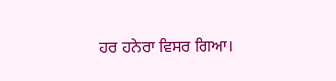ਹਰ ਹਨੇਰਾ ਵਿਸਰ ਗਿਆ।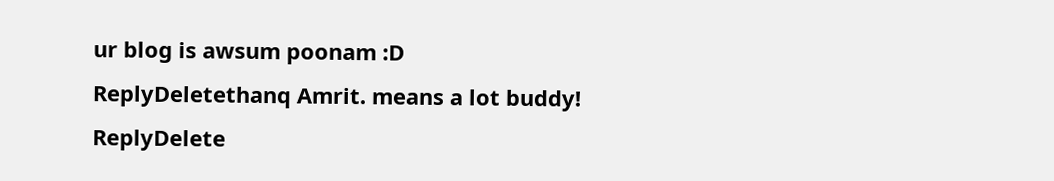ur blog is awsum poonam :D
ReplyDeletethanq Amrit. means a lot buddy!
ReplyDelete